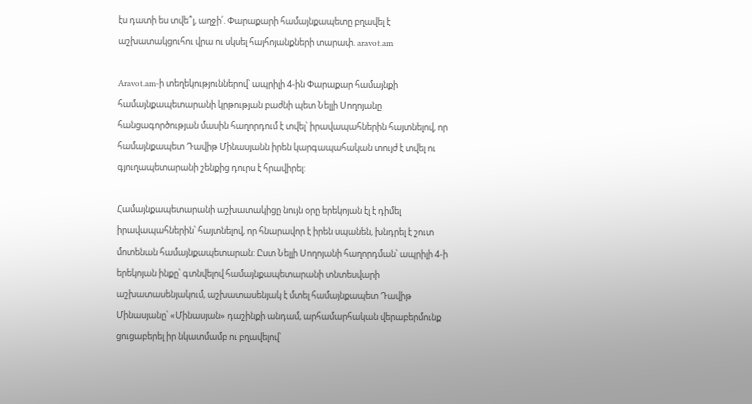էս դատի ես տվե՞լ, աղջի՛. Փարաքարի համայնքապետը բղավել է աշխատակցուհու վրա ու սկսել հայհոյանքների տարափ. aravot.am

Aravot.am-ի տեղեկություններով՝ ապրիլի 4-ին Փարաքար համայնքի համայնքապետարանի կրթության բաժնի պետ Նելլի Սողոյանը հանցագործության մասին հաղորդում է տվել՝ իրավապահներին հայտնելով, որ համայնքապետ Դավիթ Մինասյանն իրեն կարգապահական տույժ է տվել ու գյուղապետարանի շենքից դուրս է հրավիրել:

Համայնքապետարանի աշխատակիցը նույն օրը երեկոյան էլ է դիմել իրավապահներին՝ հայտնելով, որ հնարավոր է իրեն սպանեն, խնդրել է շուտ մոտենան համայնքապետարան: Ըստ Նելլի Սողոյանի հաղորդման՝ ապրիլի 4-ի երեկոյան ինքը՝ գտնվելով համայնքապետարանի տնտեսվարի աշխատասենյակում, աշխատասենյակ է մտել համայնքապետ Դավիթ Մինասյանը՝ «Մինասյան» դաշինքի անդամ, արհամարհական վերաբերմունք ցուցաբերել իր նկատմամբ ու բղավելով՝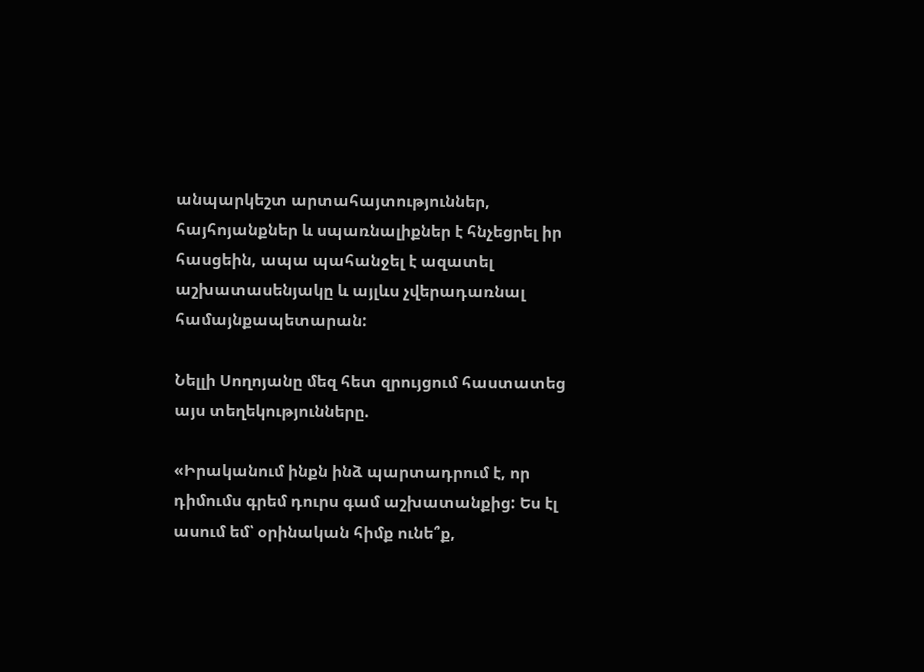անպարկեշտ արտահայտություններ, հայհոյանքներ և սպառնալիքներ է հնչեցրել իր հասցեին, ապա պահանջել է ազատել աշխատասենյակը և այլևս չվերադառնալ համայնքապետարան:

Նելլի Սողոյանը մեզ հետ զրույցում հաստատեց այս տեղեկությունները.

«Իրականում ինքն ինձ պարտադրում է, որ դիմումս գրեմ դուրս գամ աշխատանքից: Ես էլ ասում եմ՝ օրինական հիմք ունե՞ք,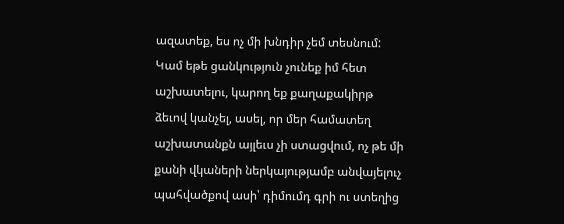ազատեք, ես ոչ մի խնդիր չեմ տեսնում: Կամ եթե ցանկություն չունեք իմ հետ աշխատելու, կարող եք քաղաքակիրթ ձեւով կանչել, ասել, որ մեր համատեղ աշխատանքն այլեւս չի ստացվում, ոչ թե մի քանի վկաների ներկայությամբ անվայելուչ պահվածքով ասի՝ դիմումդ գրի ու ստեղից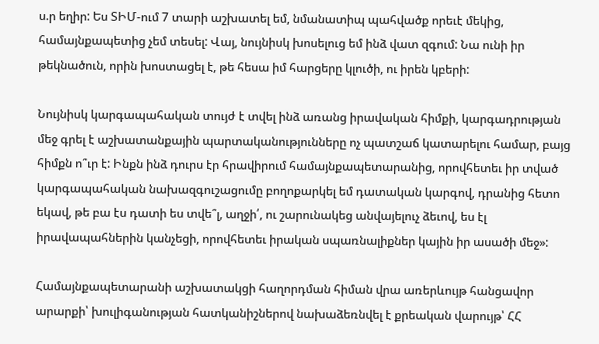ս.ր եղիր: Ես ՏԻՄ-ում 7 տարի աշխատել եմ, նմանատիպ պահվածք որեւէ մեկից, համայնքապետից չեմ տեսել: Վայ, նույնիսկ խոսելուց եմ ինձ վատ զգում: Նա ունի իր թեկնածուն, որին խոստացել է, թե հեսա իմ հարցերը կլուծի, ու իրեն կբերի:

Նույնիսկ կարգապահական տույժ է տվել ինձ առանց իրավական հիմքի, կարգադրության մեջ գրել է աշխատանքային պարտականությունները ոչ պատշաճ կատարելու համար, բայց հիմքն ո՞ւր է: Ինքն ինձ դուրս էր հրավիրում համայնքապետարանից, որովհետեւ իր տված կարգապահական նախազգուշացումը բողոքարկել եմ դատական կարգով, դրանից հետո եկավ, թե բա էս դատի ես տվե՞լ, աղջի՛, ու շարունակեց անվայելուչ ձեւով, ես էլ իրավապահներին կանչեցի, որովհետեւ իրական սպառնալիքներ կային իր ասածի մեջ»:

Համայնքապետարանի աշխատակցի հաղորդման հիման վրա առերևույթ հանցավոր արարքի՝ խուլիգանության հատկանիշներով նախաձեռնվել է քրեական վարույթ՝ ՀՀ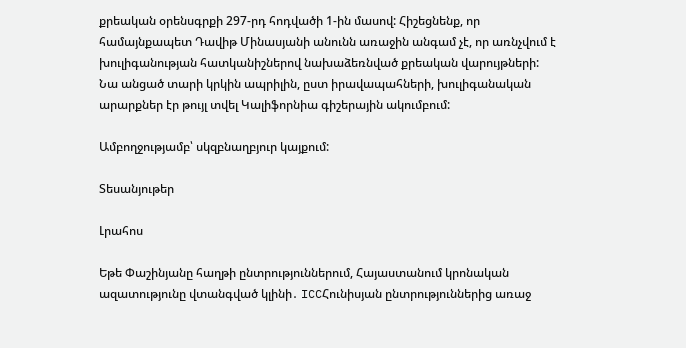քրեական օրենսգրքի 297-րդ հոդվածի 1-ին մասով: Հիշեցնենք, որ համայնքապետ Դավիթ Մինասյանի անունն առաջին անգամ չէ, որ առնչվում է խուլիգանության հատկանիշներով նախաձեռնված քրեական վարույթների: Նա անցած տարի կրկին ապրիլին, ըստ իրավապահների, խուլիգանական արարքներ էր թույլ տվել Կալիֆորնիա գիշերային ակումբում:

Ամբողջությամբ՝ սկզբնաղբյուր կայքում:

Տեսանյութեր

Լրահոս

Եթե Փաշինյանը հաղթի ընտրություններում, Հայաստանում կրոնական ազատությունը վտանգված կլինի․ ICCՀունիսյան ընտրություններից առաջ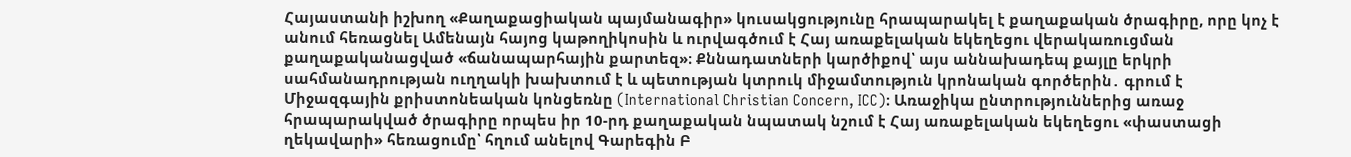Հայաստանի իշխող «Քաղաքացիական պայմանագիր» կուսակցությունը հրապարակել է քաղաքական ծրագիրը, որը կոչ է անում հեռացնել Ամենայն հայոց կաթողիկոսին և ուրվագծում է Հայ առաքելական եկեղեցու վերակառուցման քաղաքականացված «ճանապարհային քարտեզ»։ Քննադատների կարծիքով՝ այս աննախադեպ քայլը երկրի սահմանադրության ուղղակի խախտում է և պետության կտրուկ միջամտություն կրոնական գործերին․ գրում է Միջազգային քրիստոնեական կոնցեռնը (International Christian Concern, ICC)։ Առաջիկա ընտրություններից առաջ հրապարակված ծրագիրը որպես իր 10-րդ քաղաքական նպատակ նշում է Հայ առաքելական եկեղեցու «փաստացի ղեկավարի» հեռացումը՝ հղում անելով Գարեգին Բ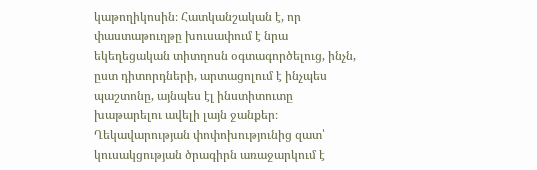կաթողիկոսին։ Հատկանշական է, որ փաստաթուղթը խուսափում է նրա եկեղեցական տիտղոսն օգտագործելուց, ինչն, ըստ դիտորդների, արտացոլում է ինչպես պաշտոնը, այնպես էլ ինստիտուտը խաթարելու ավելի լայն ջանքեր։ Ղեկավարության փոփոխությունից զատ՝ կուսակցության ծրագիրն առաջարկում է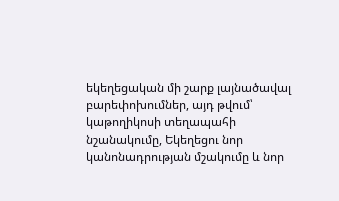եկեղեցական մի շարք լայնածավալ բարեփոխումներ, այդ թվում՝ կաթողիկոսի տեղապահի նշանակումը, Եկեղեցու նոր կանոնադրության մշակումը և նոր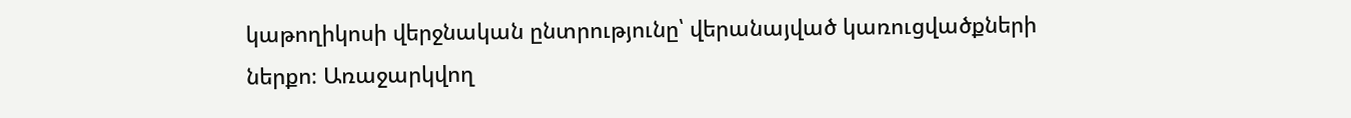կաթողիկոսի վերջնական ընտրությունը՝ վերանայված կառուցվածքների ներքո։ Առաջարկվող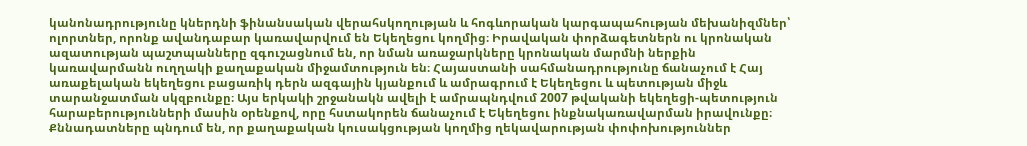կանոնադրությունը կներդնի ֆինանսական վերահսկողության և հոգևորական կարգապահության մեխանիզմներ՝ ոլորտներ, որոնք ավանդաբար կառավարվում են Եկեղեցու կողմից։ Իրավական փորձագետներն ու կրոնական ազատության պաշտպանները զգուշացնում են, որ նման առաջարկները կրոնական մարմնի ներքին կառավարմանն ուղղակի քաղաքական միջամտություն են։ Հայաստանի սահմանադրությունը ճանաչում է Հայ առաքելական եկեղեցու բացառիկ դերն ազգային կյանքում և ամրագրում է Եկեղեցու և պետության միջև տարանջատման սկզբունքը։ Այս երկակի շրջանակն ավելի է ամրապնդվում 2007 թվականի եկեղեցի-պետություն հարաբերությունների մասին օրենքով, որը հստակորեն ճանաչում է Եկեղեցու ինքնակառավարման իրավունքը։ Քննադատները պնդում են, որ քաղաքական կուսակցության կողմից ղեկավարության փոփոխություններ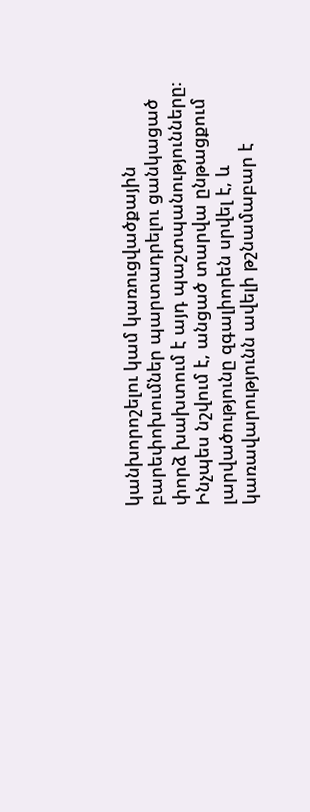կանխորոշելու կամ կառուցվածքային բարեփոխումներ պարտադրելու ցանկացած փորձ խախտում է այդ պաշտպանությունները։ Ինչպես նշվում է, անցած տարվա ընթացքում լարվածությունը զգալիորեն սրվել է, և կառավարությունն ավելի թշնամաբար է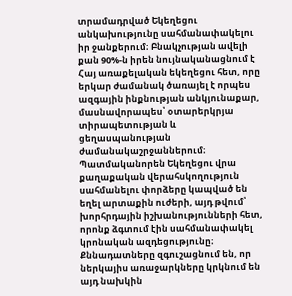տրամադրված Եկեղեցու անկախությունը սահմանափակելու իր ջանքերում։ Բնակչության ավելի քան 90%-ն իրեն նույնականացնում է Հայ առաքելական եկեղեցու հետ, որը երկար ժամանակ ծառայել է որպես ազգային ինքնության անկյունաքար, մասնավորապես՝ օտարերկրյա տիրապետության և ցեղասպանության ժամանակաշրջաններում։ Պատմականորեն Եկեղեցու վրա քաղաքական վերահսկողություն սահմանելու փորձերը կապված են եղել արտաքին ուժերի, այդ թվում՝ խորհրդային իշխանությունների հետ, որոնք ձգտում էին սահմանափակել կրոնական ազդեցությունը։ Քննադատները զգուշացնում են, որ ներկայիս առաջարկները կրկնում են այդ նախկին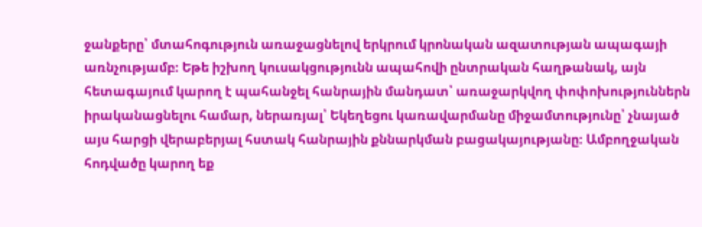ջանքերը՝ մտահոգություն առաջացնելով երկրում կրոնական ազատության ապագայի առնչությամբ։ Եթե իշխող կուսակցությունն ապահովի ընտրական հաղթանակ, այն հետագայում կարող է պահանջել հանրային մանդատ՝ առաջարկվող փոփոխություններն իրականացնելու համար, ներառյալ՝ Եկեղեցու կառավարմանը միջամտությունը՝ չնայած այս հարցի վերաբերյալ հստակ հանրային քննարկման բացակայությանը։ Ամբողջական հոդվածը կարող եք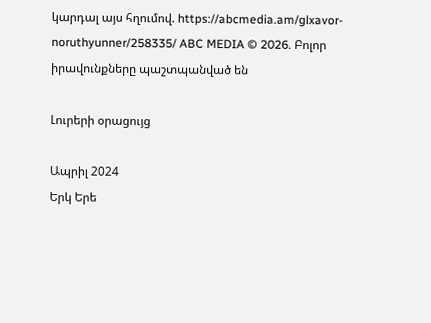կարդալ այս հղումով. https://abcmedia.am/glxavor-noruthyunner/258335/ ABC MEDIA © 2026. Բոլոր իրավունքները պաշտպանված են

Լուրերի օրացույց

Ապրիլ 2024
Երկ Երե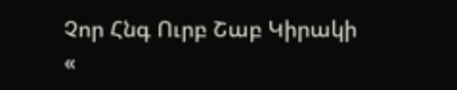Չոր Հնգ Ուրբ Շաբ Կիրակի
«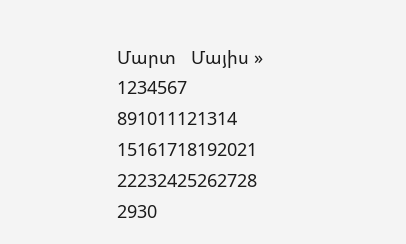Մարտ   Մայիս »
1234567
891011121314
15161718192021
22232425262728
2930